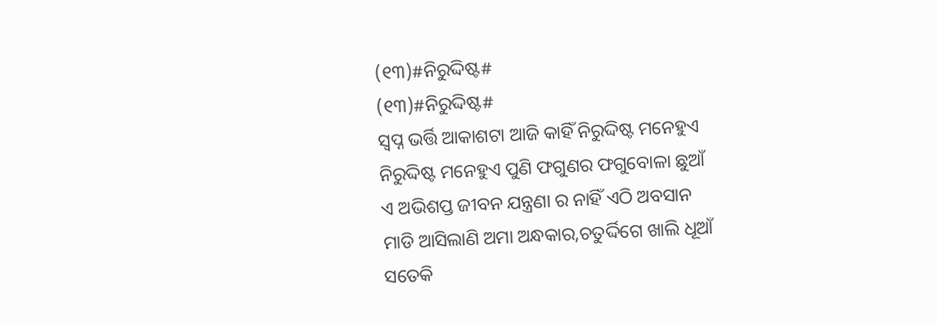(୧୩)#ନିରୁଦ୍ଦିଷ୍ଟ#
(୧୩)#ନିରୁଦ୍ଦିଷ୍ଟ#
ସ୍ବପ୍ନ ଭର୍ତ୍ତି ଆକାଶଟା ଆଜି କାହିଁ ନିରୁଦ୍ଦିଷ୍ଟ ମନେହୁଏ
ନିରୁଦ୍ଦିଷ୍ଟ ମନେହୁଏ ପୁଣି ଫଗୁଣର ଫଗୁବୋଳା ଛୁଆଁ
ଏ ଅଭିଶପ୍ତ ଜୀବନ ଯନ୍ତ୍ରଣା ର ନାହିଁ ଏଠି ଅବସାନ
ମାଡି ଆସିଲାଣି ଅମା ଅନ୍ଧକାର,ଚତୁର୍ଦ୍ଦିଗେ ଖାଲି ଧୂଆଁ
ସତେକି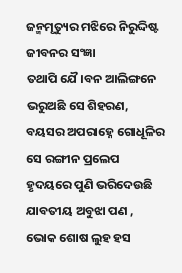ଜନ୍ମମୃତ୍ୟୁର ମଝିରେ ନିରୁଦ୍ଦିଷ୍ଟ ଜୀବନର ସଂଜ୍ଞା
ତଥାପି ଯୈ।ବନ ଆଲିଙ୍ଗନେ ଭରୁଅଛି ସେ ଶିହରଣ,
ବୟସର ଅପରାହ୍ନେ ଗୋଧୂଳିର ସେ ରଙ୍ଗୀନ ପ୍ରଲେପ
ହୃଦୟରେ ପୁଣି ଭରିଦେଉଛି ଯାବତୀୟ ଅବୁଝା ପଣ ,
ଭୋକ ଶୋଷ ଲୁହ ହସ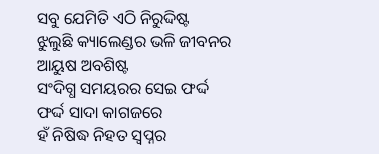ସବୁ ଯେମିତି ଏଠି ନିରୁଦ୍ଦିଷ୍ଟ
ଝୁଲୁଛି କ୍ୟାଲେଣ୍ଡର ଭଳି ଜୀବନର ଆୟୁଷ ଅବଶିଷ୍ଟ
ସଂଦିଗ୍ଧ ସମୟରର ସେଇ ଫର୍ଦ୍ଦ ଫର୍ଦ୍ଦ ସାଦା କାଗଜରେ
ହଁ ନିଷିଦ୍ଧ ନିହତ ସ୍ବପ୍ନର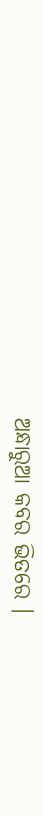ଅନ୍ଧାରୁଆ କବର ଭିତରେ ।